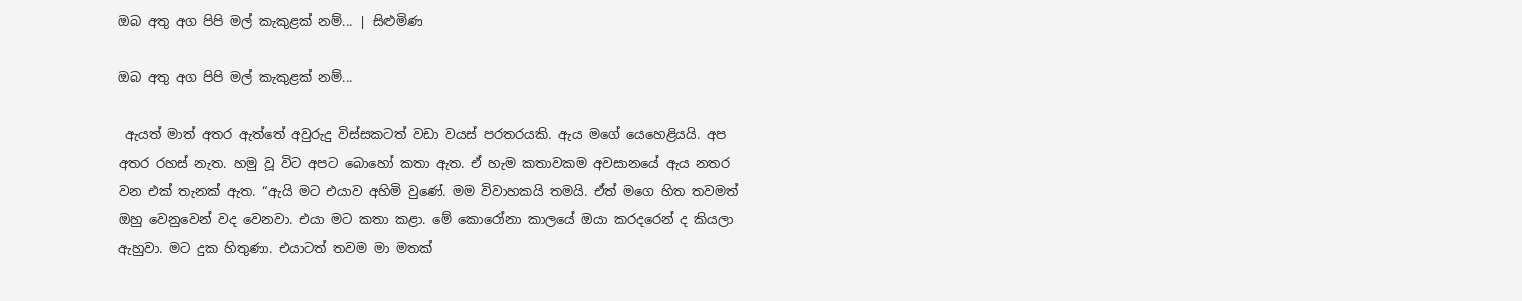ඔබ අතු අග පිපි මල් කැකුළක් නම්... | සිළුමිණ

ඔබ අතු අග පිපි මල් කැකුළක් නම්...

 ඇයත් මාත් අතර ඇත්තේ අවුරුදු විස්සකටත් වඩා වයස් පරතරයකි. ඇය මගේ යෙහෙළියයි. අප අතර රහස් නැත. හමු වූ විට අපට බොහෝ කතා ඇත. ඒ හැම කතාවකම අවසානයේ ඇය නතර වන එක් තැනක් ඇත. “ඇයි මට එයාව අහිමි වු‍ණේ. මම විවාහකයි තමයි. ඒත් මගෙ හිත තවමත් ඔහු වෙනුවෙන් වද වෙනවා. එයා මට කතා කළා. මේ කොරෝනා කාලයේ ඔයා කරදරෙන් ද කියලා ඇහුවා. මට දුක හිතුණා. එයාටත් තවම මා මතක්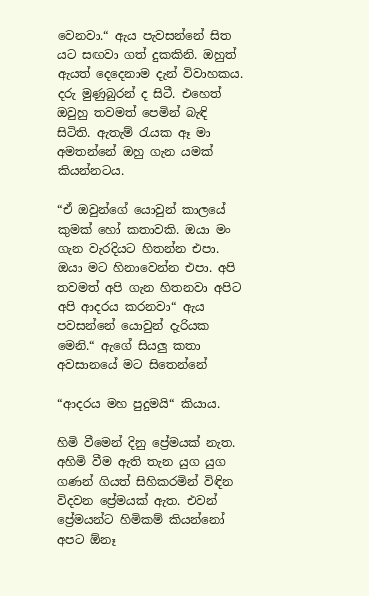වෙනවා.“ ඇය පැවසන්නේ සිත යට සඟවා ගත් දුකකිනි. ඔහුත් ඇයත් දෙදෙනාම දැන් විවාහකය. දරු මුණුබුරන් ද සිටී. එහෙත් ඔවුහු තවමත් පෙමින් බැඳි සිටිති. ඇතැම් රැයක ඈ මා අමතන්නේ ඔහු ගැන යමක් කියන්නටය.

“ඒ ඔවුන්ගේ යොවුන් කාලයේ කුමක් හෝ කතාවකි. ඔයා මං ගැන වැරදියට හිතන්න එපා. ඔයා මට හිනාවෙන්න එපා. අපි තවමත් අපි ගැන හිතනවා අපිට අපි ආදරය කරනවා“ ඇය පවසන්නේ යොවුන් දැරියක මෙනි.“ ඇගේ සියලු කතා අවසානයේ මට සිතෙන්නේ

“ආදරය මහ පුදුමයි“ කියාය.

හිමි වීමෙන් දිනු ප්‍රේමයක් නැත. අහිමි වීම ඇති තැන යුග යුග ගණන් ගියත් සිහිකරමින් විඳින විදවන ප්‍රේමයක් ඇත. එවන් ප්‍රේමයන්ට හිමිකම් කියන්නෝ අපට ඕනෑ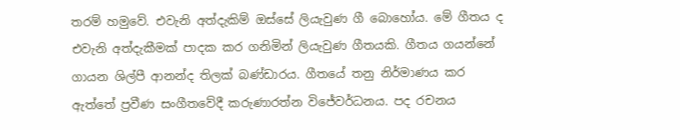තරම් හමුවේ. එවැනි අත්දැකිම් ඔස්සේ ලියැවුණ ගී බොහෝය. මේ ගීතය ද එවැනි අත්දැකීමක් පාදක කර ගනිමින් ලියැවුණ ගීතයකි. ගීතය ගයන්නේ ගායන ශිල්පී ආනන්ද තිලක් බණ්ඩාරය. ගීතයේ තනු නිර්මාණය කර ඇත්තේ ප්‍රවීණ සංගීතවේදී කරුණාරත්න විජේවර්ධනය. පද රචනය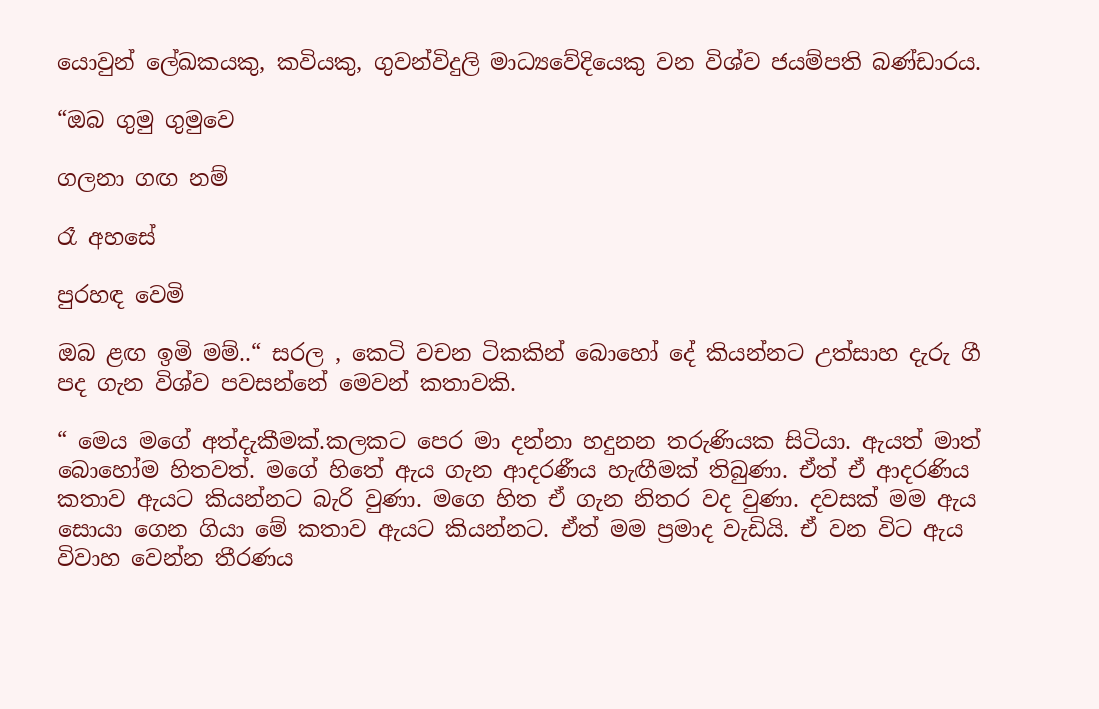යොවුන් ලේඛකයකු, කවියකු, ගුවන්විදුලි මාධ්‍යවේදියෙකු වන විශ්ව ජයම්පති බණ්ඩාරය.

“ඔබ ගුමු ගුමුවෙ

ගලනා ගඟ නම්

රෑ අහසේ

පුරහඳ වෙමි

ඔබ ළඟ ඉමි මම්..“ සරල , කෙටි වචන ටිකකින් බොහෝ දේ කියන්නට උත්සාහ දැරු ගී පද ගැන විශ්ව පවසන්නේ මෙවන් කතාවකි.

“ මෙය මගේ අත්දැකීමක්.කලකට පෙර මා දන්නා හදුනන තරුණියක සිටියා. ඇයත් මාත් බොහෝම හිතවත්. මගේ හිතේ ඇය ගැන ආදරණීය හැඟීමක් තිබුණා. ඒත් ඒ ආදරණිය කතාව ඇයට කියන්නට බැරි වුණා. මගෙ හිත ඒ ගැන නිතර වද වුණා. දවසක් මම ඇය සොයා ගෙන ගියා මේ කතාව ඇයට කියන්නට. ඒත් මම ප්‍රමාද වැඩියි. ඒ වන විට ඇය විවාහ වෙන්න තීරණය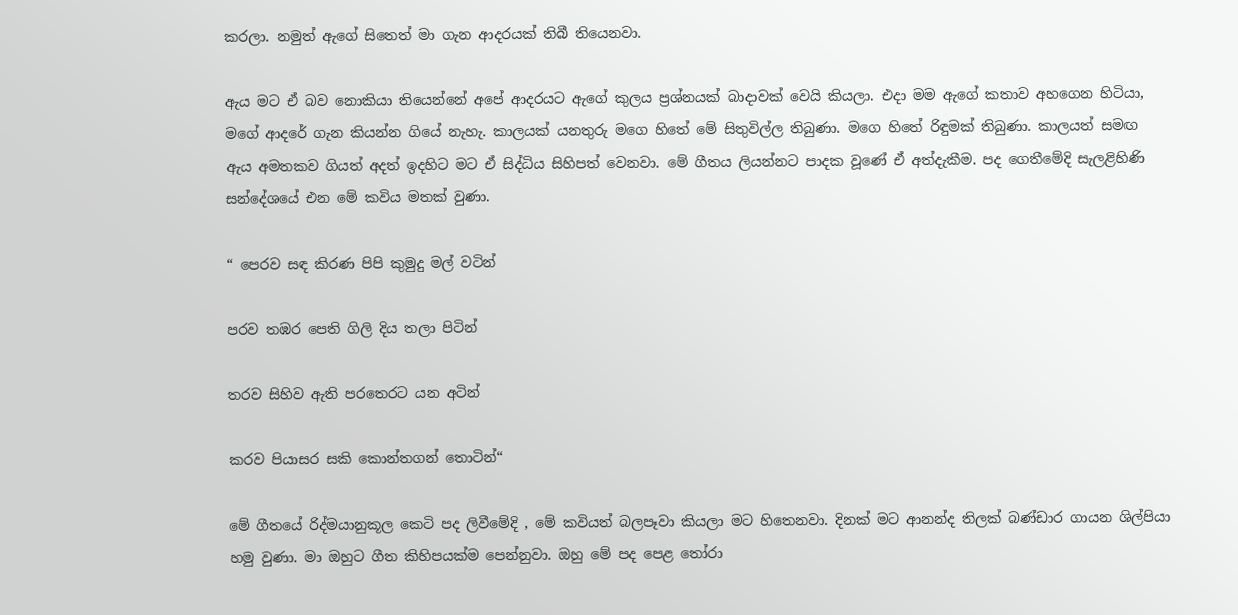කරලා. නමුත් ඇගේ සිතෙත් මා ගැන ආදරයක් තිබී තියෙනවා.

ඇය මට ඒ බව නොකියා තියෙන්නේ අපේ ආදරයට ඇගේ කුලය ප්‍රශ්නයක් බාදාවක් වෙයි කියලා. එදා මම ඇගේ කතාව අහගෙන හිටියා, මගේ ආදරේ ගැන කියන්න ගියේ නැහැ. කාලයක් යනතුරු මගෙ හිතේ මේ සිතුවිල්ල තිබුණා. මගෙ හිතේ රිඳුමක් තිබුණා. කාලයත් සමඟ ඇය අමතකව ගියත් අදත් ඉදහිට මට ඒ සිද්ධිය සිහිපත් වෙනවා. මේ ගීතය ලියන්නට පාදක වූණේ ඒ අත්දැකීම. පද ගෙතීමේදි සැලළිහිණි සන්දේශයේ එන මේ කවිය මතක් වුණා.

“ පෙරව සඳ කිරණ පිපි කුමුදු මල් වටින්

පරව තඹර පෙති ගිලි දිය තලා පිටින්

තරව සිහිව ඇති පරතෙරට යන අටින්

කරව පියාසර සකි කොන්තගන් තොටින්“

මේ ගීතයේ රිද්මයානුකූල කෙටි පද ලිවීමේදි , මේ කවියත් බලපෑවා කියලා මට හිතෙනවා. දිනක් මට ආනන්ද තිලක් බණ්ඩාර ගායන ශිල්පියා හමු වුණා. මා ඔහුට ගීත කිහිපයක්ම පෙන්නුවා. ඔහු මේ පද පෙළ තෝරා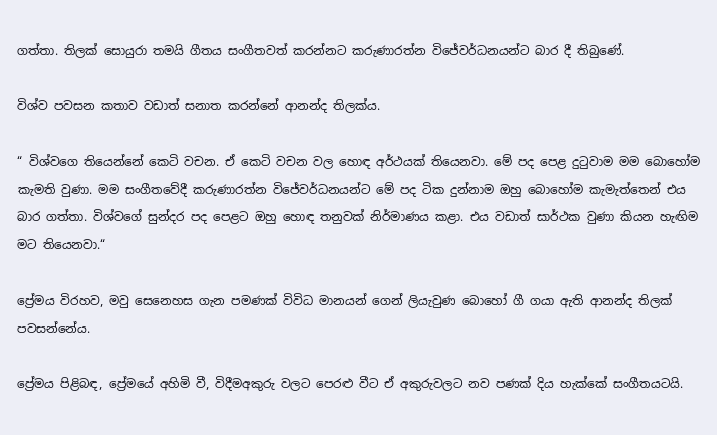ගත්තා. තිලක් සොයුරා තමයි ගීතය සංගීතවත් කරන්නට කරුණාරත්න විජේවර්ධනයන්ට බාර දී තිබුණේ.

විශ්ව පවසන කතාව වඩාත් සනාත කරන්නේ ආනන්ද තිලක්ය.

“ විශ්වගෙ තියෙන්නේ කෙටි වචන. ඒ කෙටි වචන වල හොඳ අර්ථයක් තියෙනවා. මේ පද පෙළ දුටුවාම මම බොහෝම කැමති වුණා. මම සංගීතවේදී කරුණාරත්න විජේවර්ධනයන්ට මේ පද ටික දුන්නාම ඔහු බොහෝම කැමැත්තෙන් එය බාර ගත්තා. විශ්වගේ සුන්දර පද පෙළට ඔහු හොඳ තනුවක් නිර්මාණය කළා. එය වඩාත් සාර්ථක වුණා කියන හැඟිම මට තියෙනවා.“

ප්‍රේමය විරහව, මවු සෙනෙහස ගැන පමණක් විවිධ මානයන් ගෙන් ලියැවුණ බොහෝ ගී ගයා ඇති ආනන්ද තිලක් පවසන්නේය.

ප්‍රේමය පිළිබඳ, ප්‍රේමයේ අහිමි වී, විදීමඅකුරු වලට පෙරළු වීට ඒ අකුරුවලට නව පණක් දිය හැක්කේ සංගීතයටයි.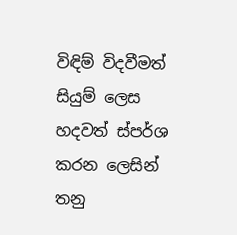විඳිම් විදවීමත් සියුම් ලෙස හදවත් ස්පර්ශ කරන ලෙසින් තනු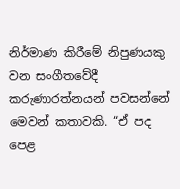නිර්මාණ කිරීමේ නිපුණයකු වන සංගීතවේදී කරුණාරත්නයන් පවසන්නේ මෙවන් කතාවකි. “ඒ පද පෙළ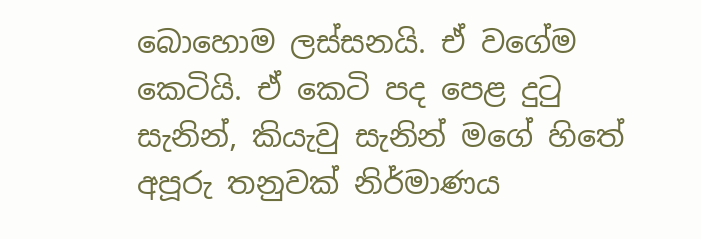බොහොම ලස්සනයි. ඒ වගේම කෙටියි. ඒ කෙටි පද පෙළ දුටු සැනින්, කියැවු සැනින් මගේ හිතේ අපූරු තනුවක් නිර්මාණය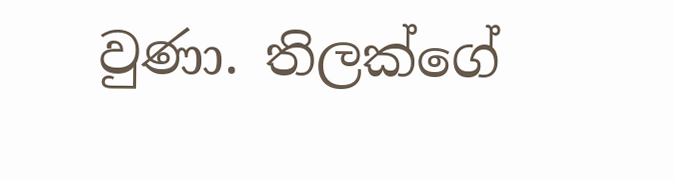වුණා. තිලක්ගේ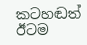කටහඬත් ඊටම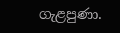ගැළපුණා.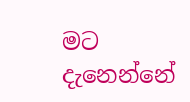මට දැනෙන්නේ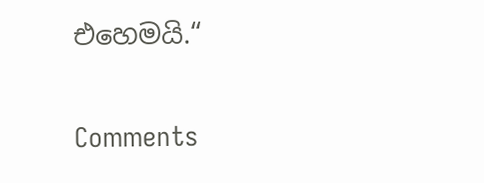එහෙමයි.“

Comments